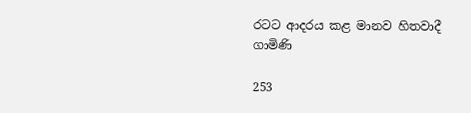රටට ආදරය කළ මානව හිතවාදී ගාමිණි

253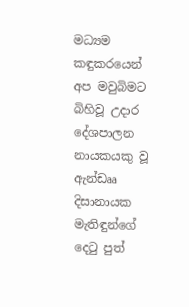මධ්‍යම කඳුකරයෙන් අප මවුබිමට බිහිවූ උදාර දේශපාලන නායකයකු වූ ඇන්ඩෲ දිසානායක මැතිඳුන්ගේ දෙටු පුත්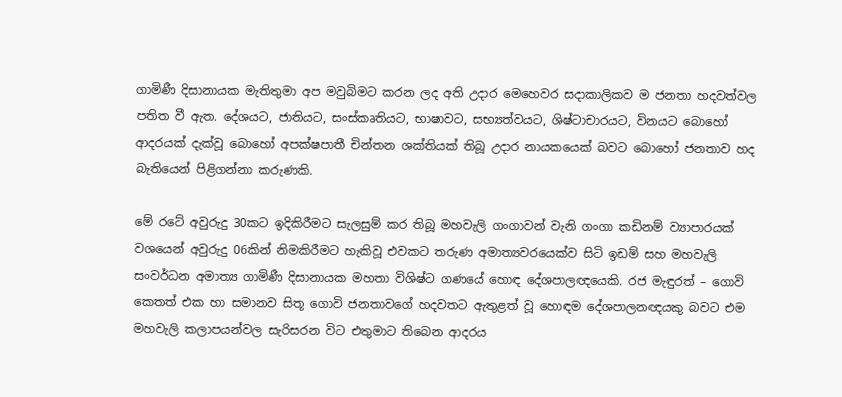ගාමිණී දිසානායක මැතිතුමා අප මවුබිමට කරන ලද අති උදාර මෙහෙවර සදාකාලිකව ම ජනතා හදවත්වල පතිත වී ඇත. දේශයට, ජාතියට, සංස්කෘතියට, භාෂාවට, සභ්‍යත්වයට, ශිෂ්ටාචාරයට, විනයට බොහෝ ආදරයක් දැක්වූ බොහෝ අපක්ෂපාතී චින්තන ශක්තියක් තිබූ උදාර නායකයෙක් බවට බොහෝ ජනතාව හද බැතියෙන් පිළිගන්නා කරුණකි.

මේ රටේ අවුරුදු 30කට ඉදිකිරීමට සැලසුම් කර තිබූ මහවැලි ගංගාවන් වැනි ගංගා කඩිනම් ව්‍යාපාරයක් වශයෙන් අවුරුදු 06කින් නිමකිරීමට හැකිවූ එවකට තරුණ අමාත්‍යවරයෙක්ව සිටි ඉඩම් සහ මහවැලි සංවර්ධන අමාත්‍ය ගාමිණී දිසානායක මහතා විශිෂ්ට ගණයේ හොඳ දේශපාලඥයෙකි. රජ මැඳුරත් – ගොවි කෙතත් එක හා සමානව සිතූ ගොවි ජනතාවගේ හදවතට ඇතුළත් වූ හොඳම දේශපාලනඥයකු බවට එම මහවැලි කලාපයන්වල සැරිසරන විට එතුමාට තිබෙන ආදරය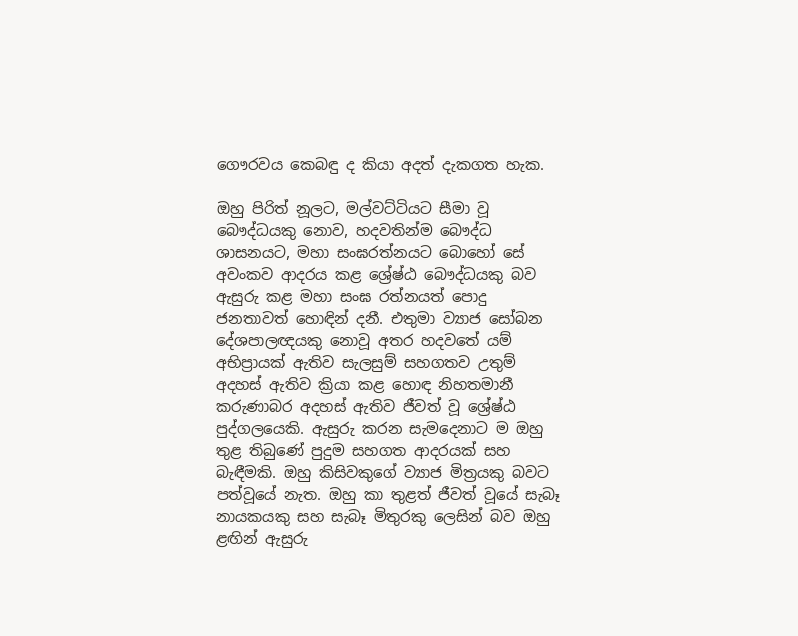ගෞරවය කෙබඳු ද කියා අදත් දැකගත හැක.

ඔහු පිරිත් නූලට, මල්වට්ටියට සීමා වූ බෞද්ධයකු නොව, හදවතින්ම බෞද්ධ ශාසනයට, මහා සංඝරත්නයට බොහෝ සේ අවංකව ආදරය කළ ශ්‍රේෂ්ඨ බෞද්ධයකු බව ඇසුරු කළ මහා සංඝ රත්නයත් පොදු ජනතාවත් හොඳින් දනී. එතුමා ව්‍යාජ සෝබන දේශපාලඥයකු නොවූ අතර හදවතේ යම් අභිප්‍රායක් ඇතිව සැලසුම් සහගතව උතුම් අදහස් ඇතිව ක්‍රියා කළ හොඳ නිහතමානී කරුණාබර අදහස් ඇතිව ජීවත් වූ ශ්‍රේෂ්ඨ පුද්ගලයෙකි. ඇසුරු කරන සැමදෙනාට ම ඔහු තුළ තිබුණේ පුදුම සහගත ආදරයක් සහ බැඳීමකි. ඔහු කිසිවකුගේ ව්‍යාජ මිත්‍රයකු බවට පත්වූයේ නැත. ඔහු කා තුළත් ජීවත් වූයේ සැබෑ නායකයකු සහ සැබෑ මිතුරකු ලෙසින් බව ඔහු ළඟින් ඇසුරු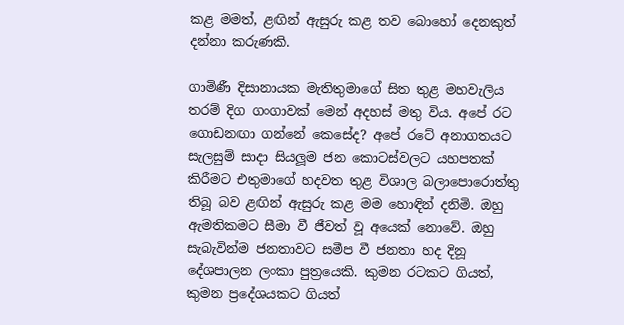කළ මමත්, ළඟින් ඇසුරු කළ තව බොහෝ දෙනකුත් දන්නා කරුණකි.

ගාමිණී දිසානායක මැතිතුමාගේ සිත තුළ මහවැලිය තරම් දිග ගංගාවක් මෙන් අදහස් මතු විය. අපේ රට ගොඩනඟා ගන්නේ කෙසේද? අපේ රටේ අනාගතයට සැලසුම් සාදා සියලූම ජන කොටස්වලට යහපතක් කිරීමට එතුමාගේ හදවත තුළ විශාල බලාපොරොත්තු තිබූ බව ළඟින් ඇසුරු කළ මම හොඳින් දනිමි. ඔහු ඇමතිකමට සීමා වී ජීවත් වූ අයෙක් නොවේ. ඔහු සැබැවින්ම ජනතාවට සමීප වී ජනතා හද දිනූ දේශපාලන ලංකා පුත්‍රයෙකි. කුමන රටකට ගියත්, කුමන ප්‍රදේශයකට ගියත්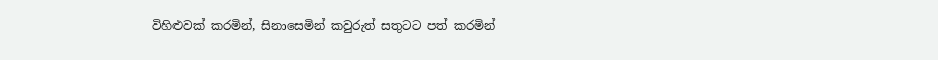විහිළුවක් කරමින්, සිනාසෙමින් කවුරුත් සතුටට පත් කරමින්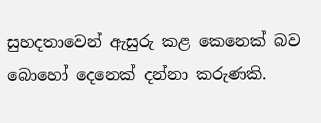සුහදතාවෙන් ඇසුරු කළ කෙනෙක් බව බොහෝ දෙනෙක් දන්නා කරුණකි.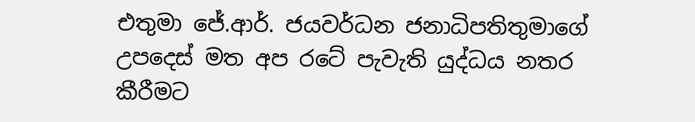එතුමා ජේ.ආර්. ජයවර්ධන ජනාධිපතිතුමාගේ උපදෙස් මත අප රටේ පැවැති යුද්ධය නතර කීරීමට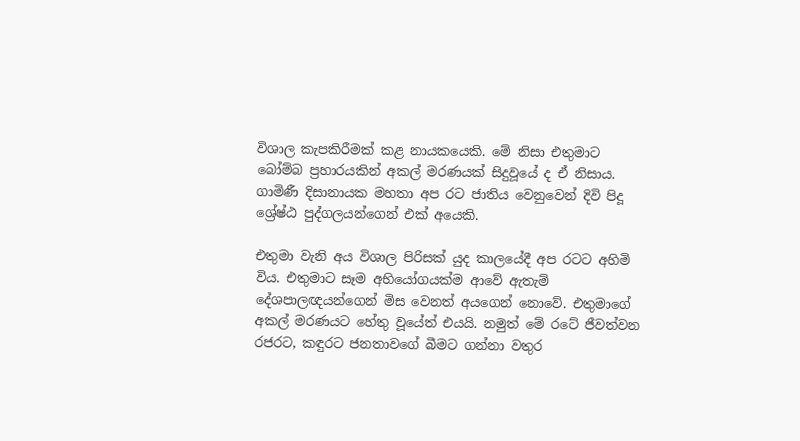විශාල කැපකිරීමක් කළ නායකයෙකි. මේ නිසා එතුමාට බෝම්බ ප්‍රහාරයකින් අකල් මරණයක් සිදුවූයේ ද ඒ නිසාය. ගාමිණී දිසානායක මහතා අප රට ජාතිය වෙනුවෙන් දිවි පිදූ ශ්‍රේෂ්ඨ පුද්ගලයන්ගෙන් එක් අයෙකි.

එතුමා වැනි අය විශාල පිරිසක් යුද කාලයේදී අප රටට අහිමි විය. එතුමාට සෑම අභියෝගයක්ම ආවේ ඇතැම් දේශපාලඥයන්ගෙන් මිස වෙනත් අයගෙන් නොවේ. එතුමාගේ අකල් මරණයට හේතු වූයේත් එයයි. නමුත් මේ රටේ ජීවත්වන රජරට, කඳුරට ජනතාවගේ බීමට ගන්නා වතුර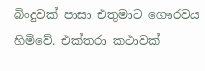බිංදුවක් පාසා එතුමාට ගෞරවය හිමිවේ. එක්තරා කථාවක්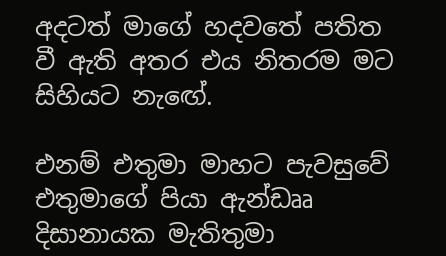අදටත් මාගේ හදවතේ පතිත වී ඇති අතර එය නිතරම මට සිහියට නැඟේ.

එනම් එතුමා මාහට පැවසුවේ එතුමාගේ පියා ඇන්ඩෲ දිසානායක මැතිතුමා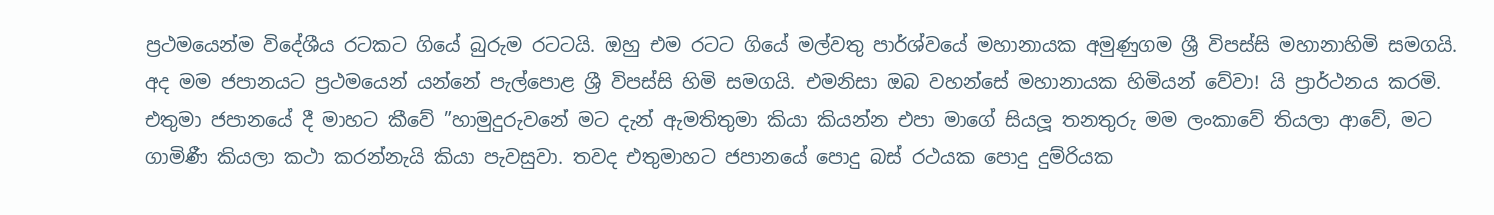ප්‍රථමයෙන්ම විදේශීය රටකට ගියේ බුරුම රටටයි. ඔහු එම රටට ගියේ මල්වතු පාර්ශ්වයේ මහානායක අමුණුගම ශ්‍රී විපස්සි මහානාහිමි සමගයි. අද මම ජපානයට ප්‍රථමයෙන් යන්නේ පැල්පොළ ශ්‍රී විපස්සි හිමි සමගයි. එමනිසා ඔබ වහන්සේ මහානායක හිමියන් වේවා! යි ප්‍රාර්ථනය කරමි. එතුමා ජපානයේ දී මාහට කීවේ ”හාමුදුරුවනේ මට දැන් ඇමතිතුමා කියා කියන්න එපා මාගේ සියලූ තනතුරු මම ලංකාවේ තියලා ආවේ, මට ගාමිණී කියලා කථා කරන්නැයි කියා පැවසුවා. තවද එතුමාහට ජපානයේ පොදු බස් රථයක පොදු දුම්රියක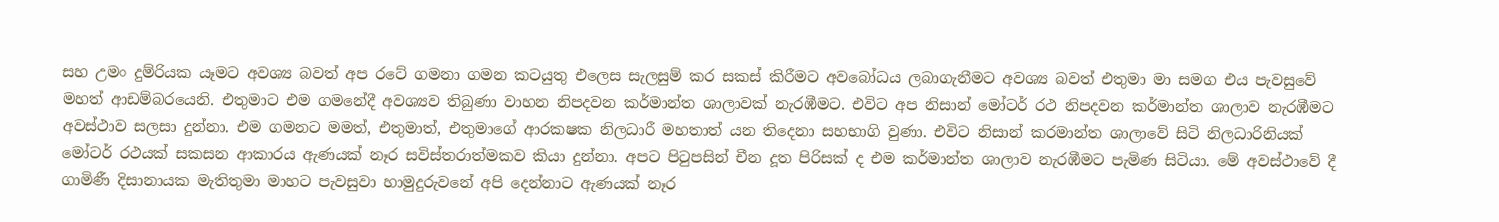සහ උමං දුම්රියක යෑමට අවශ්‍ය බවත් අප රටේ ගමනා ගමන කටයුතු එලෙස සැලසුම් කර සකස් කිරීමට අවබෝධය ලබාගැනීමට අවශ්‍ය බවත් එතුමා මා සමග එය පැවසුවේ මහත් ආඩම්බරයෙනි. එතුමාට එම ගමනේදී අවශ්‍යව තිබුණා වාහන නිපදවන කර්මාන්ත ශාලාවක් නැරඹීමට. එවිට අප නිසාන් මෝටර් රථ නිපදවන කර්මාන්ත ශාලාව නැරඹීමට අවස්ථාව සලසා දුන්නා. එම ගමනට මමත්, එතුමාත්, එතුමාගේ ආරකෂක නිලධාරී මහතාත් යන තිදෙනා සහභාගි වුණා. එවිට නිසාන් කරමාන්ත ශාලාවේ සිටි නිලධාරිනියක් මෝටර් රථයක් සකසන ආකාරය ඇණයක් නෑර සවිස්තරාත්මකව කියා දුන්නා. අපට පිටුපසින් චීන දූත පිරිසක් ද එම කර්මාන්ත ශාලාව නැරඹීමට පැමිණ සිටියා. මේ අවස්ථාවේ දී ගාමිණී දිසානායක මැතිතුමා මාහට පැවසුවා හාමුදුරුවනේ අපි දෙන්නාට ඇණයක් නෑර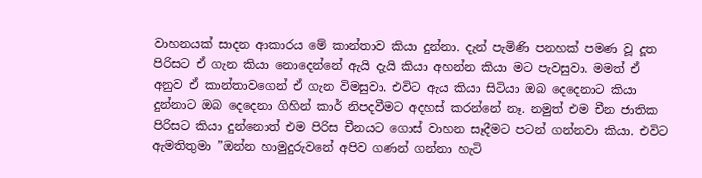වාහනයක් සාදන ආකාරය මේ කාන්තාව කියා දුන්නා. දැන් පැමිණි පනහක් පමණ වූ දූත පිරිසට ඒ ගැන කියා නොදෙන්නේ ඇයි දැයි කියා අහන්න කියා මට පැවසුවා. මමත් ඒ අනුව ඒ කාන්තාවගෙන් ඒ ගැන විමසුවා. එවිට ඇය කියා සිටියා ඔබ දෙදෙනාට කියා දුන්නාට ඔබ දෙදෙනා ගිහින් කාර් නිපදවීමට අදහස් කරන්නේ නෑ. නමුත් එම චීන ජාතික පිරිසට කියා දුන්නොත් එම පිරිස චීනයට ගොස් වාහන සෑදීමට පටන් ගන්නවා කියා. එවිට ඇමතිතුමා ”ඔන්න හාමුදුරුවනේ අපිව ගණන් ගන්නා හැටි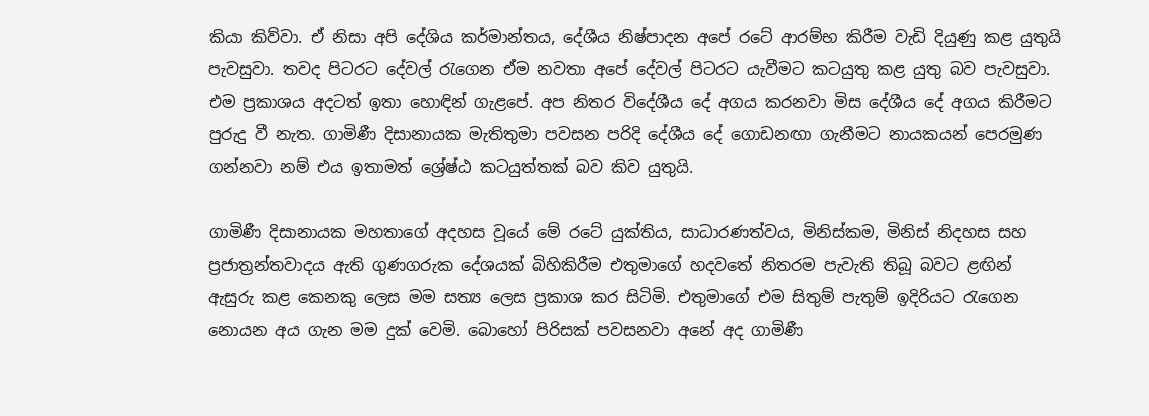කියා කිව්වා. ඒ නිසා අපි දේශිය කර්මාන්තය, දේශීය නිෂ්පාදන අපේ රටේ ආරම්භ කිරීම වැඩි දියුණු කළ යුතුයි පැවසුවා. තවද පිටරට දේවල් රැගෙන ඒම නවතා අපේ දේවල් පිටරට යැවීමට කටයුතු කළ යුතු බව පැවසුවා. එම ප්‍රකාශය අදටත් ඉතා හොඳින් ගැළපේ. අප නිතර විදේශීය දේ අගය කරනවා මිස දේශීය දේ අගය කිරීමට පුරුදු වී නැත. ගාමිණී දිසානායක මැතිතුමා පවසන පරිදි දේශීය දේ ගොඩනඟා ගැනීමට නායකයන් පෙරමුණ ගන්නවා නම් එය ඉතාමත් ශ්‍රේෂ්ඨ කටයුත්තක් බව කිව යුතුයි.

ගාමිණී දිසානායක මහතාගේ අදහස වූයේ මේ රටේ යුක්තිය, සාධාරණත්වය, මිනිස්කම, මිනිස් නිදහස සහ ප්‍රජාත්‍රන්තවාදය ඇති ගුණගරුක දේශයක් බිහිකිරීම එතුමාගේ හදවතේ නිතරම පැවැති තිබූ බවට ළඟින් ඇසුරු කළ කෙනකු ලෙස මම සත්‍ය ලෙස ප්‍රකාශ කර සිටිමි. එතුමාගේ එම සිතුම් පැතුම් ඉදිරියට රැගෙන නොයන අය ගැන මම දුක් වෙමි. බොහෝ පිරිසක් පවසනවා අනේ අද ගාමිණී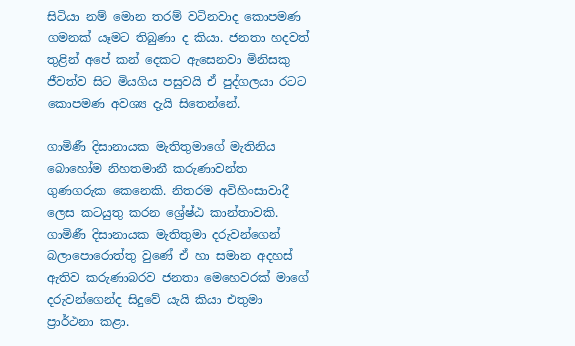සිටියා නම් මොන තරම් වටිනවාද කොපමණ ගමනක් යෑමට තිබුණා ද කියා. ජනතා හදවත් තුළින් අපේ කන් දෙකට ඇසෙනවා මිනිසකු ජීවත්ව සිට මියගිය පසුවයි ඒ පුද්ගලයා රටට කොපමණ අවශ්‍ය දැයි සිතෙන්නේ.

ගාමිණී දිසානායක මැතිතුමාගේ මැතිනිය බොහෝම නිහතමානී කරුණාවන්ත ගුණගරුක කෙනෙකි. නිතරම අවිහිංසාවාදී ලෙස කටයුතු කරන ශ්‍රේෂ්ඨ කාන්තාවකි. ගාමිණී දිසානායක මැතිතුමා දරුවන්ගෙන් බලාපොරොත්තු වුණේ ඒ හා සමාන අදහස් ඇතිව කරුණාබරව ජනතා මෙහෙවරක් මාගේ දරුවන්ගෙන්ද සිදුවේ යැයි කියා එතුමා ප්‍රාර්ථනා කළා.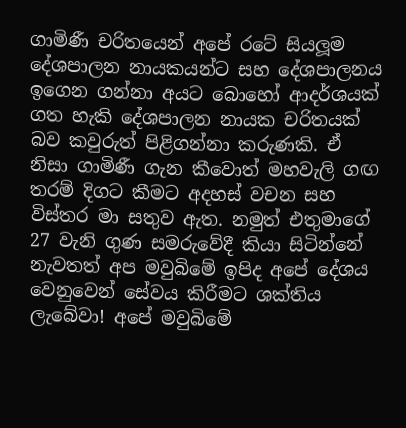ගාමිණී චරිතයෙන් අපේ රටේ සියලූම දේශපාලන නායකයන්ට සහ දේශපාලනය ඉගෙන ගන්නා අයට බොහෝ ආදර්ශයක් ගත හැකි දේශපාලන නායක චරිතයක් බව කවුරුත් පිළිගන්නා කරුණකි. ඒ නිසා ගාමිණී ගැන කීවොත් මහවැලි ගඟ තරම් දිගට කීමට අදහස් වචන සහ විස්තර මා සතුව ඇත. නමුත් එතුමාගේ 27 වැනි ගුණ සමරුවේදී කියා සිටින්නේ නැවතත් අප මවුබිමේ ඉපිද අපේ දේශය වෙනුවෙන් සේවය කිරීමට ශක්තිය ලැබේවා! අපේ මවුබිමේ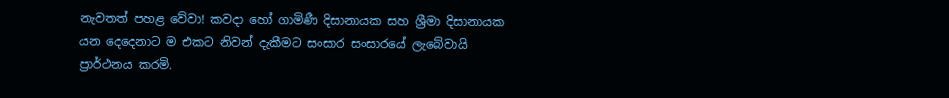නැවතත් පහළ වේවා! කවදා හෝ ගාමිණී දිසානායක සහ ශ්‍රීමා දිසානායක යන දෙදෙනාට ම එකට නිවන් දැකීමට සංසාර සංසාරයේ ලැබේවායි ප්‍රාර්ථනය කරමි.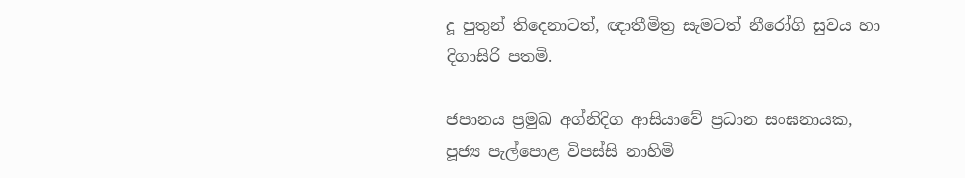දූ පුතුන් තිදෙනාටත්, ඥාතීමිත්‍ර සැමටත් නීරෝගි සුවය හා දිගාසිරි පතමි.

ජපානය ප්‍රමුඛ අග්නිදිග ආසියාවේ ප්‍රධාන සංඝනායක,
පූජ්‍ය පැල්පොළ විපස්සි නාහිමි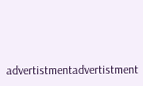advertistmentadvertistment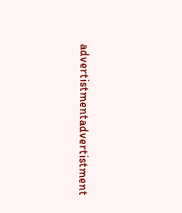advertistmentadvertistment